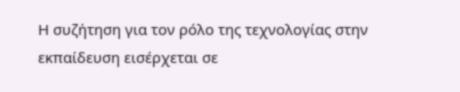Η συζήτηση για τον ρόλο της τεχνολογίας στην εκπαίδευση εισέρχεται σε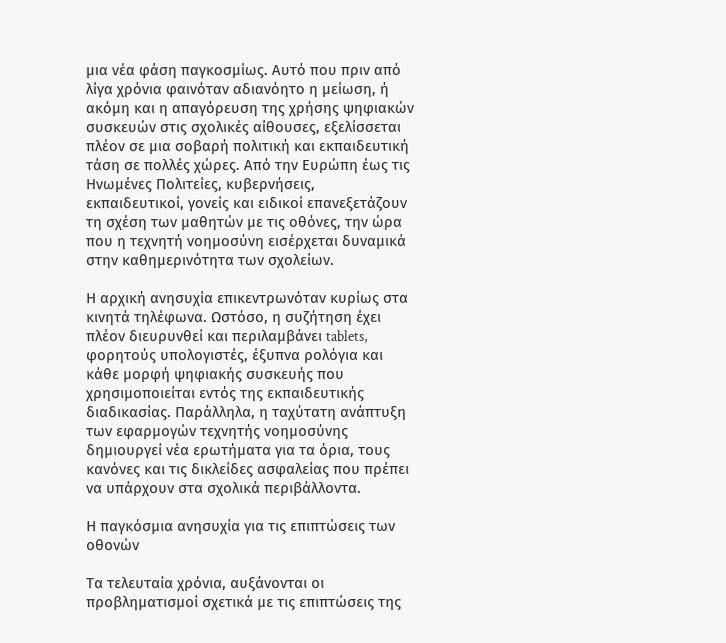μια νέα φάση παγκοσμίως. Αυτό που πριν από λίγα χρόνια φαινόταν αδιανόητο η μείωση, ή ακόμη και η απαγόρευση της χρήσης ψηφιακών συσκευών στις σχολικές αίθουσες, εξελίσσεται πλέον σε μια σοβαρή πολιτική και εκπαιδευτική τάση σε πολλές χώρες. Από την Ευρώπη έως τις Ηνωμένες Πολιτείες, κυβερνήσεις, εκπαιδευτικοί, γονείς και ειδικοί επανεξετάζουν τη σχέση των μαθητών με τις οθόνες, την ώρα που η τεχνητή νοημοσύνη εισέρχεται δυναμικά στην καθημερινότητα των σχολείων.

Η αρχική ανησυχία επικεντρωνόταν κυρίως στα κινητά τηλέφωνα. Ωστόσο, η συζήτηση έχει πλέον διευρυνθεί και περιλαμβάνει tablets, φορητούς υπολογιστές, έξυπνα ρολόγια και κάθε μορφή ψηφιακής συσκευής που χρησιμοποιείται εντός της εκπαιδευτικής διαδικασίας. Παράλληλα, η ταχύτατη ανάπτυξη των εφαρμογών τεχνητής νοημοσύνης δημιουργεί νέα ερωτήματα για τα όρια, τους κανόνες και τις δικλείδες ασφαλείας που πρέπει να υπάρχουν στα σχολικά περιβάλλοντα.

Η παγκόσμια ανησυχία για τις επιπτώσεις των οθονών

Τα τελευταία χρόνια, αυξάνονται οι προβληματισμοί σχετικά με τις επιπτώσεις της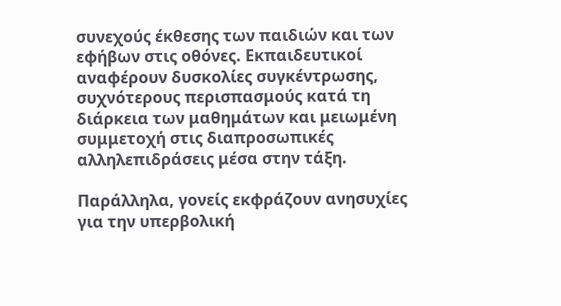συνεχούς έκθεσης των παιδιών και των εφήβων στις οθόνες. Εκπαιδευτικοί αναφέρουν δυσκολίες συγκέντρωσης, συχνότερους περισπασμούς κατά τη διάρκεια των μαθημάτων και μειωμένη συμμετοχή στις διαπροσωπικές αλληλεπιδράσεις μέσα στην τάξη.

Παράλληλα, γονείς εκφράζουν ανησυχίες για την υπερβολική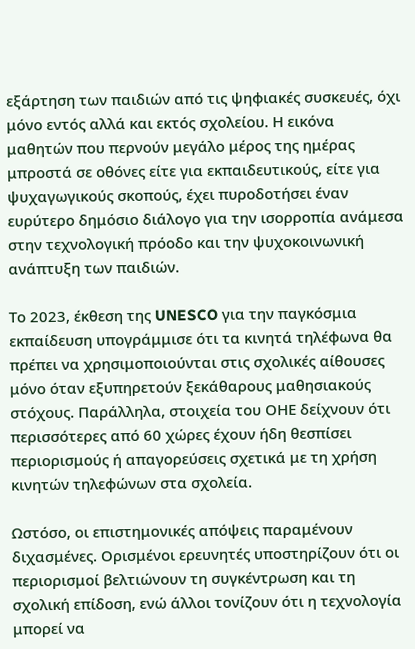εξάρτηση των παιδιών από τις ψηφιακές συσκευές, όχι μόνο εντός αλλά και εκτός σχολείου. Η εικόνα μαθητών που περνούν μεγάλο μέρος της ημέρας μπροστά σε οθόνες είτε για εκπαιδευτικούς, είτε για ψυχαγωγικούς σκοπούς, έχει πυροδοτήσει έναν ευρύτερο δημόσιο διάλογο για την ισορροπία ανάμεσα στην τεχνολογική πρόοδο και την ψυχοκοινωνική ανάπτυξη των παιδιών.

Το 2023, έκθεση της UNESCO για την παγκόσμια εκπαίδευση υπογράμμισε ότι τα κινητά τηλέφωνα θα πρέπει να χρησιμοποιούνται στις σχολικές αίθουσες μόνο όταν εξυπηρετούν ξεκάθαρους μαθησιακούς στόχους. Παράλληλα, στοιχεία του ΟΗΕ δείχνουν ότι περισσότερες από 60 χώρες έχουν ήδη θεσπίσει περιορισμούς ή απαγορεύσεις σχετικά με τη χρήση κινητών τηλεφώνων στα σχολεία.

Ωστόσο, οι επιστημονικές απόψεις παραμένουν διχασμένες. Ορισμένοι ερευνητές υποστηρίζουν ότι οι περιορισμοί βελτιώνουν τη συγκέντρωση και τη σχολική επίδοση, ενώ άλλοι τονίζουν ότι η τεχνολογία μπορεί να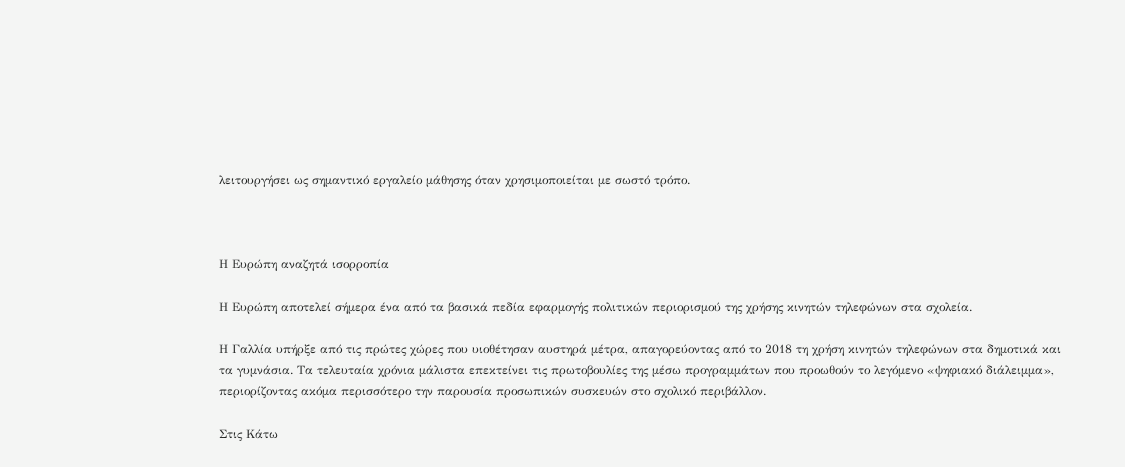λειτουργήσει ως σημαντικό εργαλείο μάθησης όταν χρησιμοποιείται με σωστό τρόπο.



Η Ευρώπη αναζητά ισορροπία

Η Ευρώπη αποτελεί σήμερα ένα από τα βασικά πεδία εφαρμογής πολιτικών περιορισμού της χρήσης κινητών τηλεφώνων στα σχολεία.

Η Γαλλία υπήρξε από τις πρώτες χώρες που υιοθέτησαν αυστηρά μέτρα, απαγορεύοντας από το 2018 τη χρήση κινητών τηλεφώνων στα δημοτικά και τα γυμνάσια. Τα τελευταία χρόνια μάλιστα επεκτείνει τις πρωτοβουλίες της μέσω προγραμμάτων που προωθούν το λεγόμενο «ψηφιακό διάλειμμα», περιορίζοντας ακόμα περισσότερο την παρουσία προσωπικών συσκευών στο σχολικό περιβάλλον.

Στις Κάτω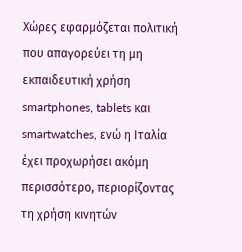Χώρες εφαρμόζεται πολιτική που απαγορεύει τη μη εκπαιδευτική χρήση smartphones, tablets και smartwatches, ενώ η Ιταλία έχει προχωρήσει ακόμη περισσότερο, περιορίζοντας τη χρήση κινητών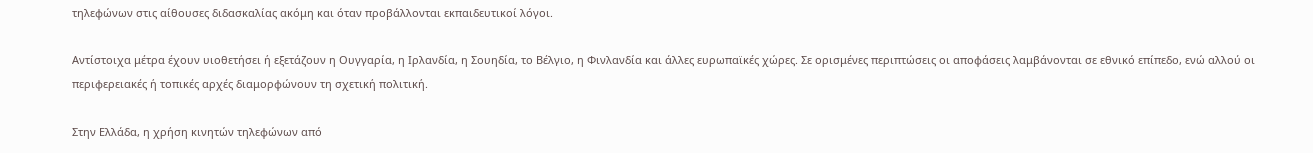τηλεφώνων στις αίθουσες διδασκαλίας ακόμη και όταν προβάλλονται εκπαιδευτικοί λόγοι.

Αντίστοιχα μέτρα έχουν υιοθετήσει ή εξετάζουν η Ουγγαρία, η Ιρλανδία, η Σουηδία, το Βέλγιο, η Φινλανδία και άλλες ευρωπαϊκές χώρες. Σε ορισμένες περιπτώσεις οι αποφάσεις λαμβάνονται σε εθνικό επίπεδο, ενώ αλλού οι περιφερειακές ή τοπικές αρχές διαμορφώνουν τη σχετική πολιτική.

Στην Ελλάδα, η χρήση κινητών τηλεφώνων από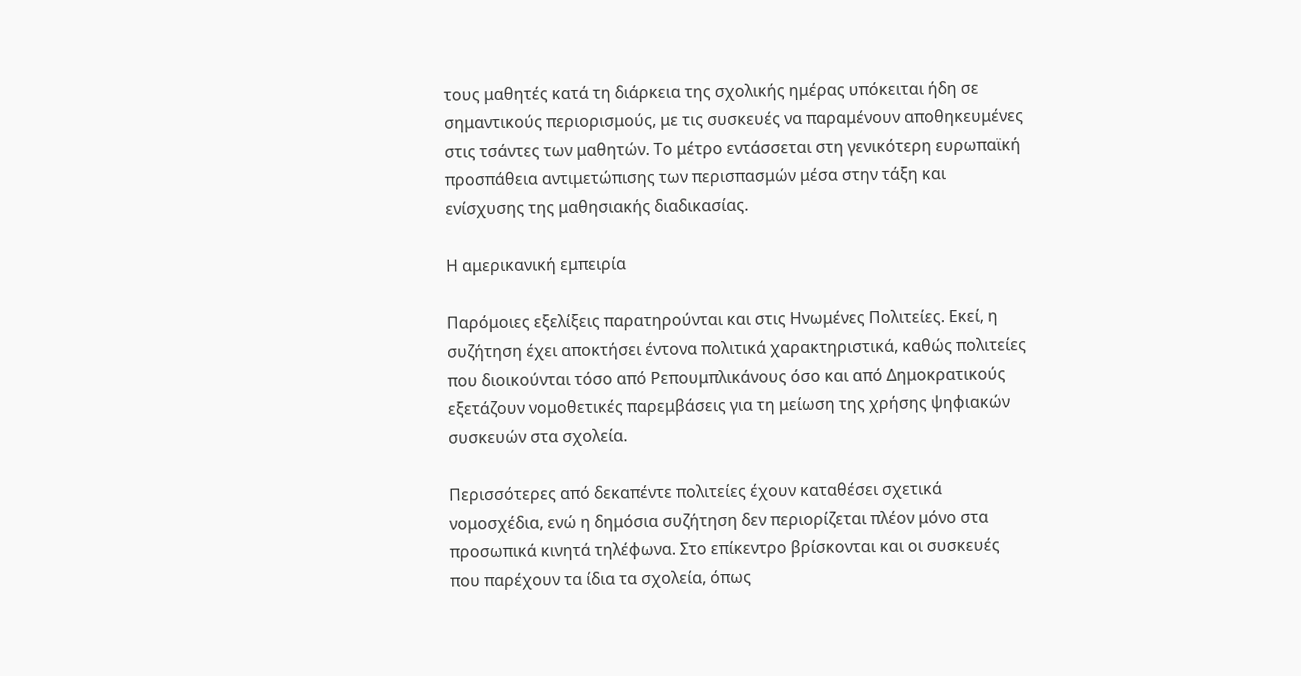τους μαθητές κατά τη διάρκεια της σχολικής ημέρας υπόκειται ήδη σε σημαντικούς περιορισμούς, με τις συσκευές να παραμένουν αποθηκευμένες στις τσάντες των μαθητών. Το μέτρο εντάσσεται στη γενικότερη ευρωπαϊκή προσπάθεια αντιμετώπισης των περισπασμών μέσα στην τάξη και ενίσχυσης της μαθησιακής διαδικασίας.

Η αμερικανική εμπειρία

Παρόμοιες εξελίξεις παρατηρούνται και στις Ηνωμένες Πολιτείες. Εκεί, η συζήτηση έχει αποκτήσει έντονα πολιτικά χαρακτηριστικά, καθώς πολιτείες που διοικούνται τόσο από Ρεπουμπλικάνους όσο και από Δημοκρατικούς εξετάζουν νομοθετικές παρεμβάσεις για τη μείωση της χρήσης ψηφιακών συσκευών στα σχολεία.

Περισσότερες από δεκαπέντε πολιτείες έχουν καταθέσει σχετικά νομοσχέδια, ενώ η δημόσια συζήτηση δεν περιορίζεται πλέον μόνο στα προσωπικά κινητά τηλέφωνα. Στο επίκεντρο βρίσκονται και οι συσκευές που παρέχουν τα ίδια τα σχολεία, όπως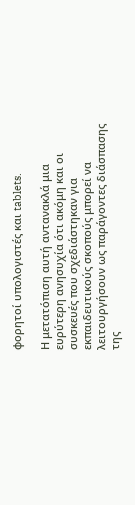φορητοί υπολογιστές και tablets.

Η μετατόπιση αυτή αντανακλά μια ευρύτερη ανησυχία ότι ακόμη και οι συσκευές που σχεδιάστηκαν για εκπαιδευτικούς σκοπούς μπορεί να λειτουργήσουν ως παράγοντες διάσπασης της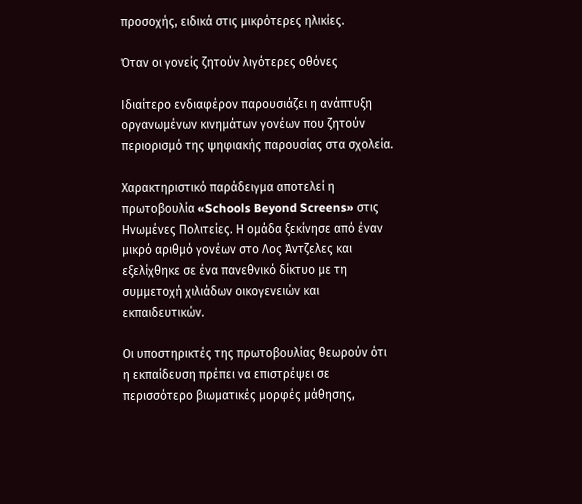προσοχής, ειδικά στις μικρότερες ηλικίες.

Όταν οι γονείς ζητούν λιγότερες οθόνες

Ιδιαίτερο ενδιαφέρον παρουσιάζει η ανάπτυξη οργανωμένων κινημάτων γονέων που ζητούν περιορισμό της ψηφιακής παρουσίας στα σχολεία.

Χαρακτηριστικό παράδειγμα αποτελεί η πρωτοβουλία «Schools Beyond Screens» στις Ηνωμένες Πολιτείες. Η ομάδα ξεκίνησε από έναν μικρό αριθμό γονέων στο Λος Άντζελες και εξελίχθηκε σε ένα πανεθνικό δίκτυο με τη συμμετοχή χιλιάδων οικογενειών και εκπαιδευτικών.

Οι υποστηρικτές της πρωτοβουλίας θεωρούν ότι η εκπαίδευση πρέπει να επιστρέψει σε περισσότερο βιωματικές μορφές μάθησης,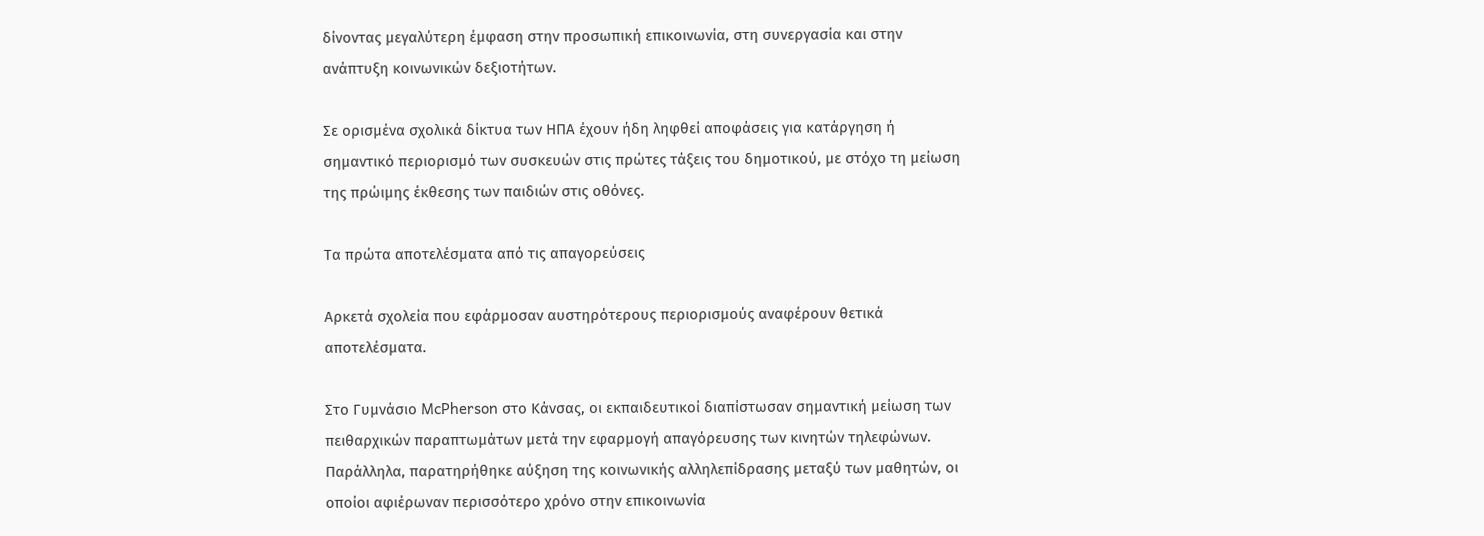δίνοντας μεγαλύτερη έμφαση στην προσωπική επικοινωνία, στη συνεργασία και στην ανάπτυξη κοινωνικών δεξιοτήτων.

Σε ορισμένα σχολικά δίκτυα των ΗΠΑ έχουν ήδη ληφθεί αποφάσεις για κατάργηση ή σημαντικό περιορισμό των συσκευών στις πρώτες τάξεις του δημοτικού, με στόχο τη μείωση της πρώιμης έκθεσης των παιδιών στις οθόνες.

Τα πρώτα αποτελέσματα από τις απαγορεύσεις

Αρκετά σχολεία που εφάρμοσαν αυστηρότερους περιορισμούς αναφέρουν θετικά αποτελέσματα.

Στο Γυμνάσιο McPherson στο Κάνσας, οι εκπαιδευτικοί διαπίστωσαν σημαντική μείωση των πειθαρχικών παραπτωμάτων μετά την εφαρμογή απαγόρευσης των κινητών τηλεφώνων. Παράλληλα, παρατηρήθηκε αύξηση της κοινωνικής αλληλεπίδρασης μεταξύ των μαθητών, οι οποίοι αφιέρωναν περισσότερο χρόνο στην επικοινωνία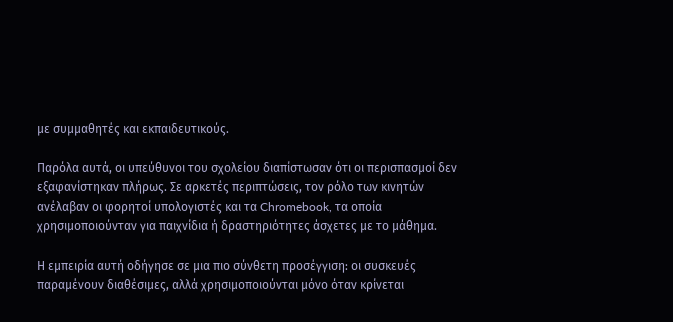με συμμαθητές και εκπαιδευτικούς.

Παρόλα αυτά, οι υπεύθυνοι του σχολείου διαπίστωσαν ότι οι περισπασμοί δεν εξαφανίστηκαν πλήρως. Σε αρκετές περιπτώσεις, τον ρόλο των κινητών ανέλαβαν οι φορητοί υπολογιστές και τα Chromebook, τα οποία χρησιμοποιούνταν για παιχνίδια ή δραστηριότητες άσχετες με το μάθημα.

Η εμπειρία αυτή οδήγησε σε μια πιο σύνθετη προσέγγιση: οι συσκευές παραμένουν διαθέσιμες, αλλά χρησιμοποιούνται μόνο όταν κρίνεται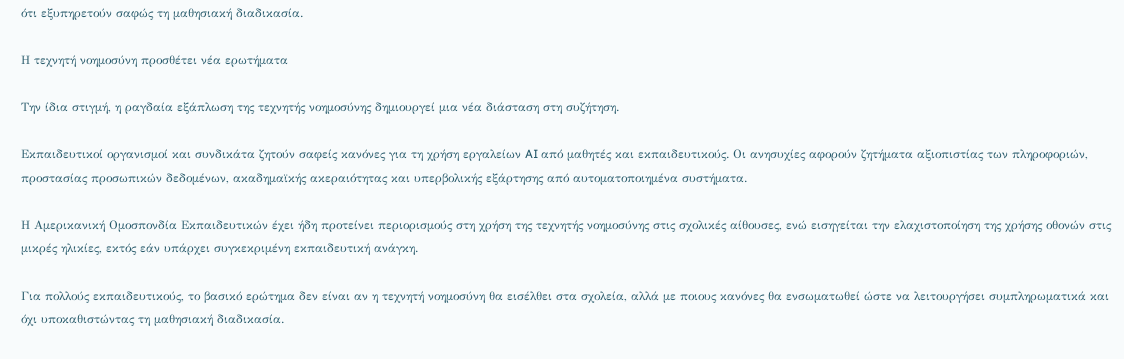ότι εξυπηρετούν σαφώς τη μαθησιακή διαδικασία.

Η τεχνητή νοημοσύνη προσθέτει νέα ερωτήματα

Την ίδια στιγμή, η ραγδαία εξάπλωση της τεχνητής νοημοσύνης δημιουργεί μια νέα διάσταση στη συζήτηση.

Εκπαιδευτικοί οργανισμοί και συνδικάτα ζητούν σαφείς κανόνες για τη χρήση εργαλείων AI από μαθητές και εκπαιδευτικούς. Οι ανησυχίες αφορούν ζητήματα αξιοπιστίας των πληροφοριών, προστασίας προσωπικών δεδομένων, ακαδημαϊκής ακεραιότητας και υπερβολικής εξάρτησης από αυτοματοποιημένα συστήματα.

Η Αμερικανική Ομοσπονδία Εκπαιδευτικών έχει ήδη προτείνει περιορισμούς στη χρήση της τεχνητής νοημοσύνης στις σχολικές αίθουσες, ενώ εισηγείται την ελαχιστοποίηση της χρήσης οθονών στις μικρές ηλικίες, εκτός εάν υπάρχει συγκεκριμένη εκπαιδευτική ανάγκη.

Για πολλούς εκπαιδευτικούς, το βασικό ερώτημα δεν είναι αν η τεχνητή νοημοσύνη θα εισέλθει στα σχολεία, αλλά με ποιους κανόνες θα ενσωματωθεί ώστε να λειτουργήσει συμπληρωματικά και όχι υποκαθιστώντας τη μαθησιακή διαδικασία.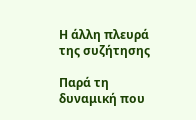Η άλλη πλευρά της συζήτησης

Παρά τη δυναμική που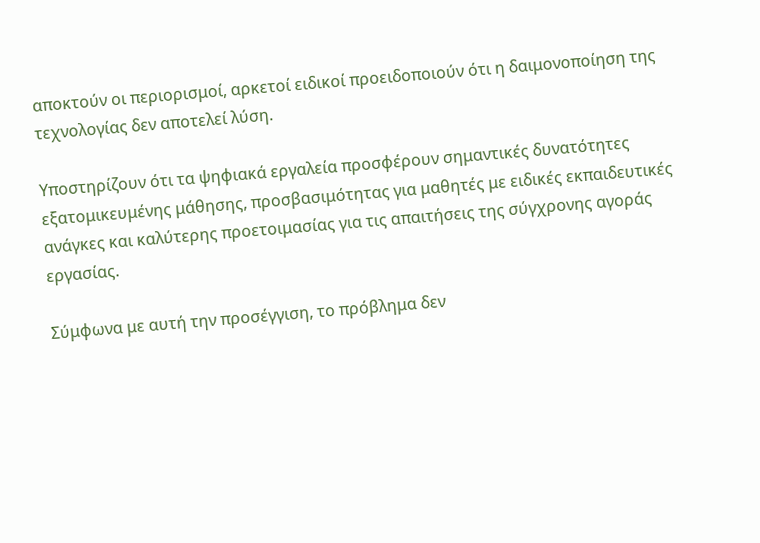αποκτούν οι περιορισμοί, αρκετοί ειδικοί προειδοποιούν ότι η δαιμονοποίηση της τεχνολογίας δεν αποτελεί λύση.

Υποστηρίζουν ότι τα ψηφιακά εργαλεία προσφέρουν σημαντικές δυνατότητες εξατομικευμένης μάθησης, προσβασιμότητας για μαθητές με ειδικές εκπαιδευτικές ανάγκες και καλύτερης προετοιμασίας για τις απαιτήσεις της σύγχρονης αγοράς εργασίας.

Σύμφωνα με αυτή την προσέγγιση, το πρόβλημα δεν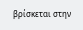βρίσκεται στην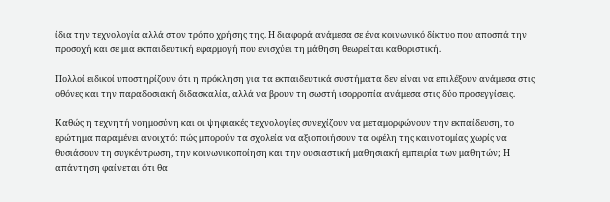ίδια την τεχνολογία αλλά στον τρόπο χρήσης της. Η διαφορά ανάμεσα σε ένα κοινωνικό δίκτυο που αποσπά την προσοχή και σε μια εκπαιδευτική εφαρμογή που ενισχύει τη μάθηση θεωρείται καθοριστική.

Πολλοί ειδικοί υποστηρίζουν ότι η πρόκληση για τα εκπαιδευτικά συστήματα δεν είναι να επιλέξουν ανάμεσα στις οθόνες και την παραδοσιακή διδασκαλία, αλλά να βρουν τη σωστή ισορροπία ανάμεσα στις δύο προσεγγίσεις.

Καθώς η τεχνητή νοημοσύνη και οι ψηφιακές τεχνολογίες συνεχίζουν να μεταμορφώνουν την εκπαίδευση, το ερώτημα παραμένει ανοιχτό: πώς μπορούν τα σχολεία να αξιοποιήσουν τα οφέλη της καινοτομίας χωρίς να θυσιάσουν τη συγκέντρωση, την κοινωνικοποίηση και την ουσιαστική μαθησιακή εμπειρία των μαθητών; Η απάντηση φαίνεται ότι θα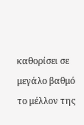καθορίσει σε μεγάλο βαθμό το μέλλον της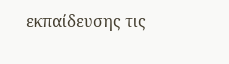εκπαίδευσης τις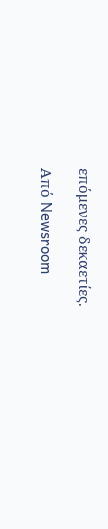επόμενες δεκαετίες.

Από Newsroom